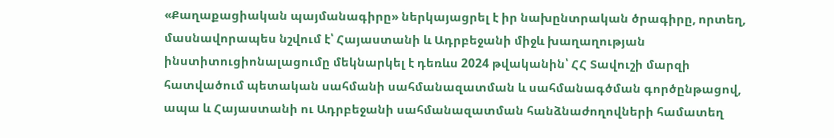«Քաղաքացիական պայմանագիրը» ներկայացրել է իր նախընտրական ծրագիրը, որտեղ, մասնավորապես նշվում է՝ Հայաստանի և Ադրբեջանի միջև խաղաղության ինստիտուցիոնալացումը մեկնարկել է դեռևս 2024 թվականին՝ ՀՀ Տավուշի մարզի հատվածում պետական սահմանի սահմանազատման և սահմանագծման գործընթացով, ապա և Հայաստանի ու Ադրբեջանի սահմանազատման հանձնաժողովների համատեղ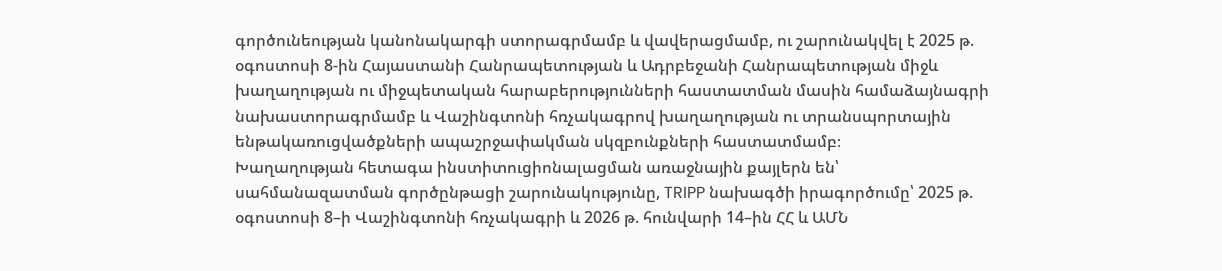գործունեության կանոնակարգի ստորագրմամբ և վավերացմամբ, ու շարունակվել է 2025 թ. օգոստոսի 8-ին Հայաստանի Հանրապետության և Ադրբեջանի Հանրապետության միջև խաղաղության ու միջպետական հարաբերությունների հաստատման մասին համաձայնագրի նախաստորագրմամբ և Վաշինգտոնի հռչակագրով խաղաղության ու տրանսպորտային ենթակառուցվածքների ապաշրջափակման սկզբունքների հաստատմամբ։
Խաղաղության հետագա ինստիտուցիոնալացման առաջնային քայլերն են՝ սահմանազատման գործընթացի շարունակությունը, TRIPP նախագծի իրագործումը՝ 2025 թ. օգոստոսի 8–ի Վաշինգտոնի հռչակագրի և 2026 թ. հունվարի 14–ին ՀՀ և ԱՄՆ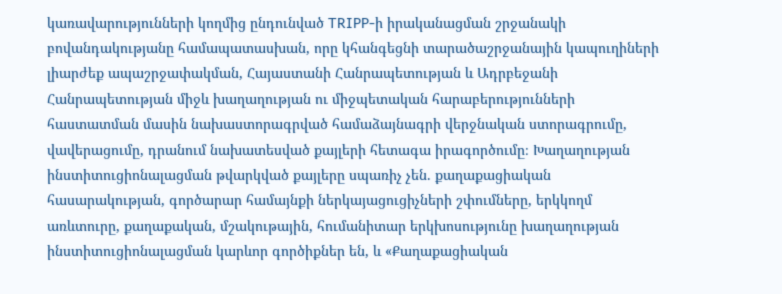կառավարությունների կողմից ընդունված TRIPP-ի իրականացման շրջանակի բովանդակությանը համապատասխան, որը կհանգեցնի տարածաշրջանային կապուղիների լիարժեք ապաշրջափակման, Հայաստանի Հանրապետության և Ադրբեջանի Հանրապետության միջև խաղաղության ու միջպետական հարաբերությունների հաստատման մասին նախաստորագրված համաձայնագրի վերջնական ստորագրումը, վավերացումը, դրանում նախատեսված քայլերի հետագա իրագործումը։ Խաղաղության ինստիտուցիոնալացման թվարկված քայլերը սպառիչ չեն. քաղաքացիական հասարակության, գործարար համայնքի ներկայացուցիչների շփումները, երկկողմ առևտուրը, քաղաքական, մշակութային, հումանիտար երկխոսությունը խաղաղության ինստիտուցիոնալացման կարևոր գործիքներ են, և «Քաղաքացիական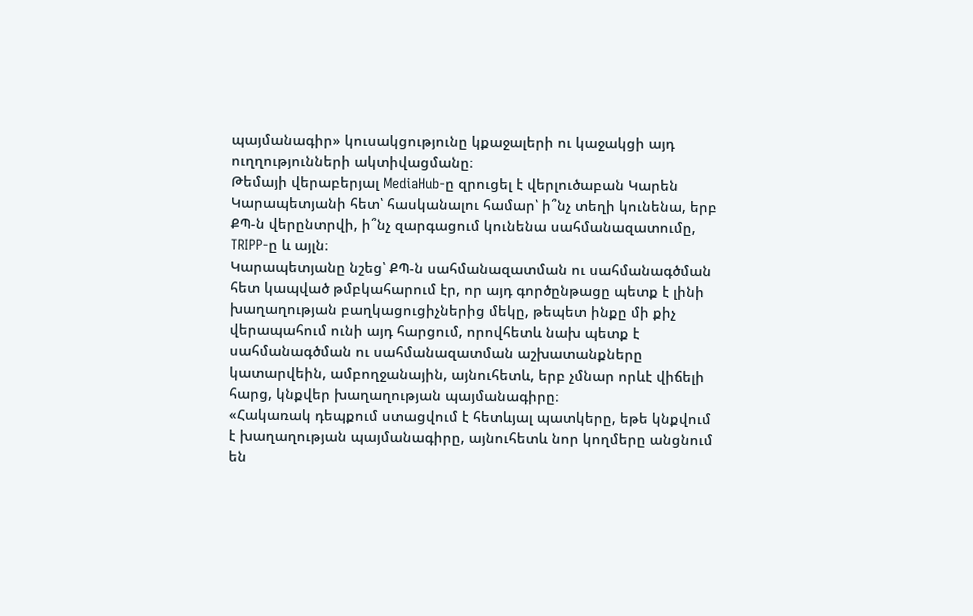պայմանագիր» կուսակցությունը կքաջալերի ու կաջակցի այդ ուղղությունների ակտիվացմանը։
Թեմայի վերաբերյալ MediaHub-ը զրուցել է վերլուծաբան Կարեն Կարապետյանի հետ՝ հասկանալու համար՝ ի՞նչ տեղի կունենա, երբ ՔՊ-ն վերընտրվի, ի՞նչ զարգացում կունենա սահմանազատումը, TRIPP-ը և այլն։
Կարապետյանը նշեց՝ ՔՊ-ն սահմանազատման ու սահմանագծման հետ կապված թմբկահարում էր, որ այդ գործընթացը պետք է լինի խաղաղության բաղկացուցիչներից մեկը, թեպետ ինքը մի քիչ վերապահում ունի այդ հարցում, որովհետև նախ պետք է սահմանագծման ու սահմանազատման աշխատանքները կատարվեին, ամբողջանային, այնուհետև, երբ չմնար որևէ վիճելի հարց, կնքվեր խաղաղության պայմանագիրը։
«Հակառակ դեպքում ստացվում է հետևյալ պատկերը, եթե կնքվում է խաղաղության պայմանագիրը, այնուհետև նոր կողմերը անցնում են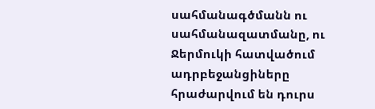սահմանագծմանն ու սահմանազատմանը, ու Ջերմուկի հատվածում ադրբեջանցիները հրաժարվում են դուրս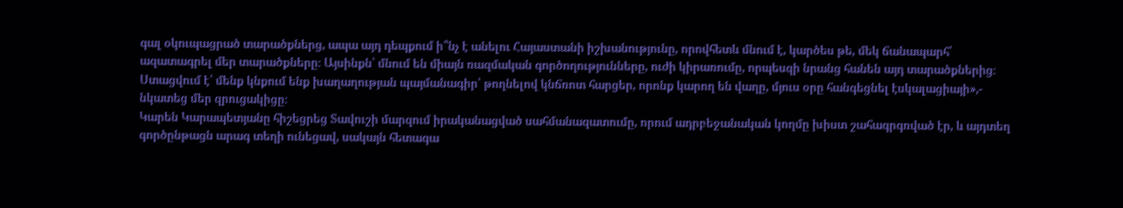գալ օկուպացրած տարածքներց, ապա այդ դեպքում ի՞նչ է անելու Հայաստանի իշխանությունը, որովհետև մնում է, կարծես թե, մեկ ճանապարհ՝ ազատագրել մեր տարածքները։ Այսինքն՝ մնում են միայն ռազմական գործողությունները, ուժի կիրառումը, որպեսզի նրանց հանեն այդ տարածքներից։ Ստացվում է՝ մենք կնքում ենք խաղաղության պայմանագիր՝ թողնելով կնճռոտ հարցեր, որոնք կարող են վաղը, մյուս օրը հանգեցնել էսկալացիայի»,- նկատեց մեր զրուցակիցը։
Կարեն Կարապետյանը հիշեցրեց Տավուշի մարզում իրականացված սահմանազատումը, որում ադրբեջանական կողմը խիստ շահագրգռված էր, և այդտեղ գործընթացն արագ տեղի ունեցավ, սակայն հետագա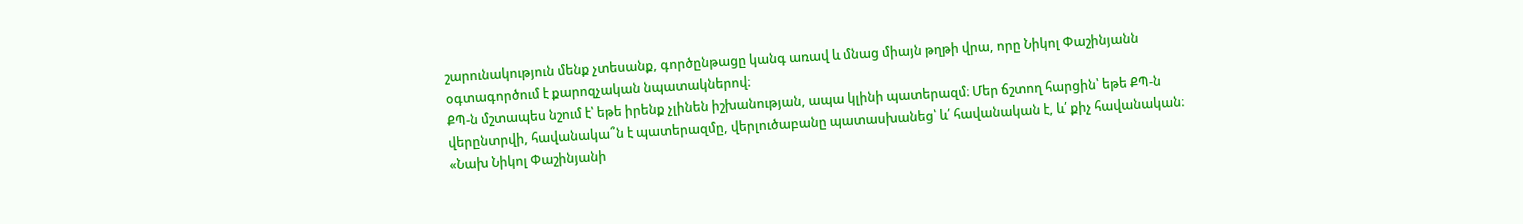շարունակություն մենք չտեսանք, գործընթացը կանգ առավ և մնաց միայն թղթի վրա, որը Նիկոլ Փաշինյանն օգտագործում է քարոզչական նպատակներով։
ՔՊ-ն մշտապես նշում է՝ եթե իրենք չլինեն իշխանության, ապա կլինի պատերազմ։ Մեր ճշտող հարցին՝ եթե ՔՊ-ն վերընտրվի, հավանակա՞ն է պատերազմը, վերլուծաբանը պատասխանեց՝ և՛ հավանական է, և՛ քիչ հավանական։
«Նախ Նիկոլ Փաշինյանի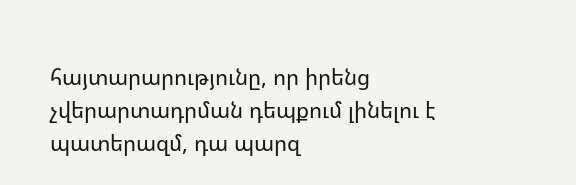հայտարարությունը, որ իրենց չվերարտադրման դեպքում լինելու է պատերազմ, դա պարզ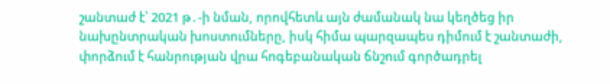շանտաժ է՝ 2021 թ․-ի նման, որովհետև այն ժամանակ նա կեղծեց իր նախընտրական խոստումները, իսկ հիմա պարզապես դիմում է շանտաժի, փորձում է հանրության վրա հոգեբանական ճնշում գործադրել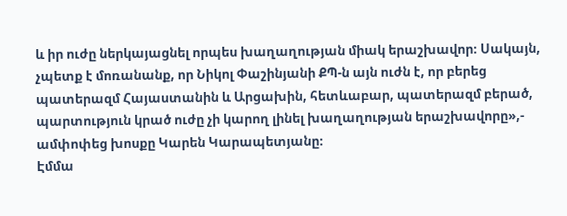և իր ուժը ներկայացնել որպես խաղաղության միակ երաշխավոր։ Սակայն, չպետք է մոռանանք, որ Նիկոլ Փաշինյանի ՔՊ-ն այն ուժն է, որ բերեց պատերազմ Հայաստանին և Արցախին, հետևաբար, պատերազմ բերած, պարտություն կրած ուժը չի կարող լինել խաղաղության երաշխավորը»,- ամփոփեց խոսքը Կարեն Կարապետյանը։
Էմմա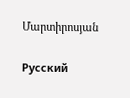Մարտիրոսյան

Русский